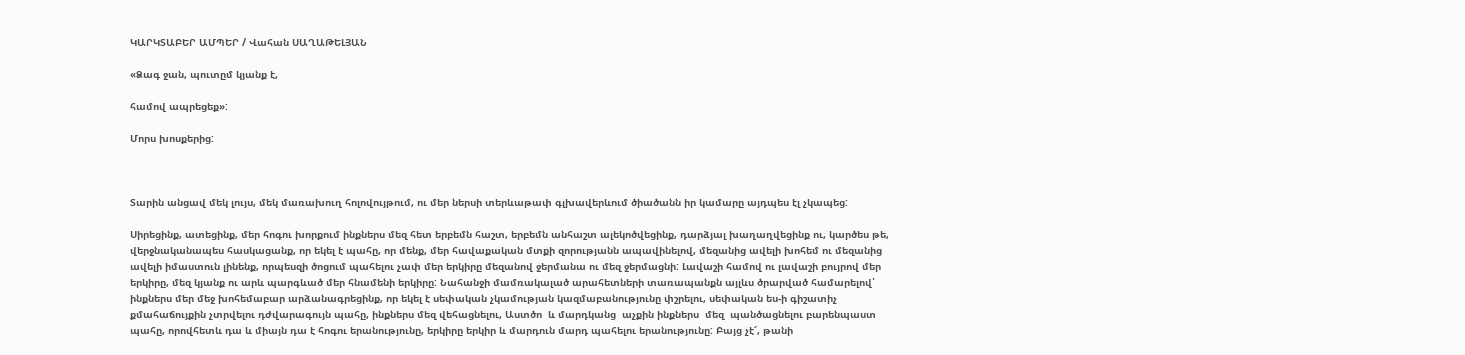ԿԱՐԿՏԱԲԵՐ ԱՄՊԵՐ / Վահան ՍԱՂԱԹԵԼՅԱՆ

«Ձագ ջան, պուտըմ կյանք է,

համով ապրեցեք»:

Մորս խոսքերից:



Տարին անցավ մեկ լույս, մեկ մառախուղ հոլովույթում, ու մեր ներսի տերևաթափ գլխավերևում ծիածանն իր կամարը այդպես էլ չկապեց:

Սիրեցինք, ատեցինք, մեր հոգու խորքում ինքներս մեզ հետ երբեմն հաշտ, երբեմն անհաշտ ալեկոծվեցինք, դարձյալ խաղաղվեցինք ու, կարծես թե, վերջնականապես հասկացանք, որ եկել է պահը, որ մենք, մեր հավաքական մտքի զորությանն ապավինելով, մեզանից ավելի խոհեմ ու մեզանից ավելի իմաստուն լինենք, որպեսզի ծոցում պահելու չափ մեր երկիրը մեզանով ջերմանա ու մեզ ջերմացնի: Լավաշի համով ու լավաշի բույրով մեր երկիրը, մեզ կյանք ու արև պարգևած մեր հնամենի երկիրը: Նահանջի մամռակալած արահետների տառապանքն այլևս ծրարված համարելով՝ ինքներս մեր մեջ խոհեմաբար արձանագրեցինք, որ եկել է սեփական չկամության կազմաբանությունը փշրելու, սեփական ես-ի գիշատիչ քմահաճույքին չտրվելու դժվարագույն պահը, ինքներս մեզ վեհացնելու, Աստծո  և մարդկանց  աչքին ինքներս  մեզ  պանծացնելու բարենպաստ  պահը, որովհետև դա և միայն դա է հոգու երանությունը, երկիրը երկիր և մարդուն մարդ պահելու երանությունը: Բայց չէ՜, թանի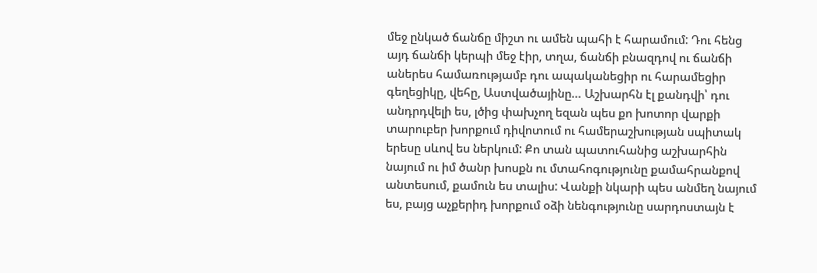մեջ ընկած ճանճը միշտ ու ամեն պահի է հարամում: Դու հենց այդ ճանճի կերպի մեջ էիր, տղա, ճանճի բնազդով ու ճանճի աներես համառությամբ դու ապականեցիր ու հարամեցիր գեղեցիկը, վեհը, Աստվածայինը… Աշխարհն էլ քանդվի՝ դու անդրդվելի ես, լծից փախչող եզան պես քո խոտոր վարքի տարուբեր խորքում դիվոտում ու համերաշխության սպիտակ երեսը սևով ես ներկում: Քո տան պատուհանից աշխարհին նայում ու իմ ծանր խոսքն ու մտահոգությունը քամահրանքով անտեսում, քամուն ես տալիս: Վանքի նկարի պես անմեղ նայում ես, բայց աչքերիդ խորքում օձի նենգությունը սարդոստայն է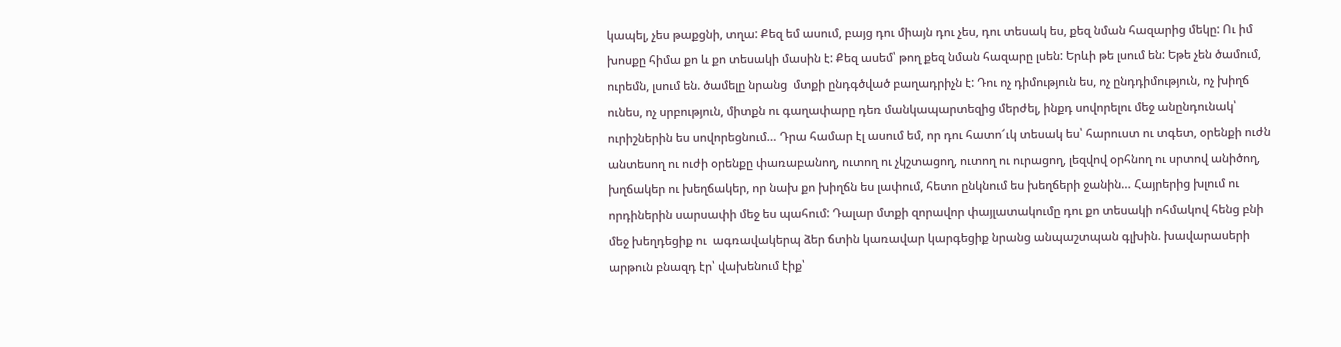կապել, չես թաքցնի, տղա: Քեզ եմ ասում, բայց դու միայն դու չես, դու տեսակ ես, քեզ նման հազարից մեկը: Ու իմ խոսքը հիմա քո և քո տեսակի մասին է: Քեզ ասեմ՝ թող քեզ նման հազարը լսեն: Երևի թե լսում են: Եթե չեն ծամում, ուրեմն, լսում են. ծամելը նրանց  մտքի ընդգծված բաղադրիչն է: Դու ոչ դիմություն ես, ոչ ընդդիմություն, ոչ խիղճ ունես, ոչ սրբություն, միտքն ու գաղափարը դեռ մանկապարտեզից մերժել, ինքդ սովորելու մեջ անընդունակ՝ ուրիշներին ես սովորեցնում… Դրա համար էլ ասում եմ, որ դու հատո՜ւկ տեսակ ես՝ հարուստ ու տգետ, օրենքի ուժն անտեսող ու ուժի օրենքը փառաբանող, ուտող ու չկշտացող, ուտող ու ուրացող, լեզվով օրհնող ու սրտով անիծող, խղճակեր ու խեղճակեր, որ նախ քո խիղճն ես լափում, հետո ընկնում ես խեղճերի ջանին… Հայրերից խլում ու որդիներին սարսափի մեջ ես պահում: Դալար մտքի զորավոր փայլատակումը դու քո տեսակի ոհմակով հենց բնի մեջ խեղդեցիք ու  ագռավակերպ ձեր ճտին կառավար կարգեցիք նրանց անպաշտպան գլխին. խավարասերի արթուն բնազդ էր՝ վախենում էիք՝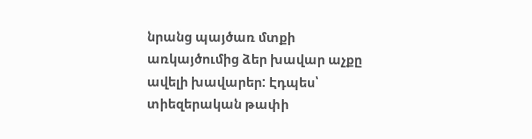նրանց պայծառ մտքի առկայծումից ձեր խավար աչքը ավելի խավարեր: Էդպես՝ տիեզերական թափի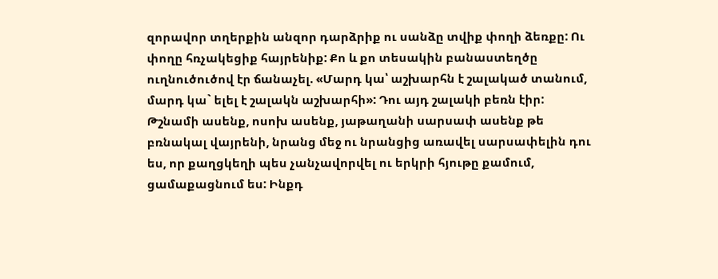զորավոր տղերքին անզոր դարձրիք ու սանձը տվիք փողի ձեռքը: Ու փողը հռչակեցիք հայրենիք: Քո և քո տեսակին բանաստեղծը ուղնուծուծով էր ճանաչել. «Մարդ կա՝ աշխարհն է շալակած տանում, մարդ կա` ելել է շալակն աշխարհի»: Դու այդ շալակի բեռն էիր: Թշնամի ասենք, ոսոխ ասենք, յաթաղանի սարսափ ասենք թե բռնակալ վայրենի, նրանց մեջ ու նրանցից առավել սարսափելին դու ես, որ քաղցկեղի պես չանչավորվել ու երկրի հյութը քամում, ցամաքացնում ես: Ինքդ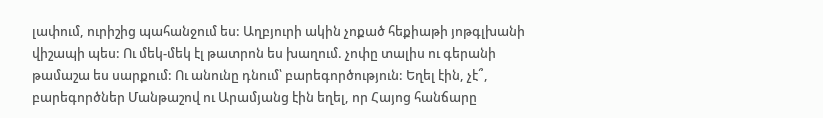լափում, ուրիշից պահանջում ես: Աղբյուրի ակին չոքած հեքիաթի յոթգլխանի վիշապի պես: Ու մեկ-մեկ էլ թատրոն ես խաղում. չոփը տալիս ու գերանի թամաշա ես սարքում: Ու անունը դնում՝ բարեգործություն: Եղել էին, չէ՞, բարեգործներ Մանթաշով ու Արամյանց էին եղել, որ Հայոց հանճարը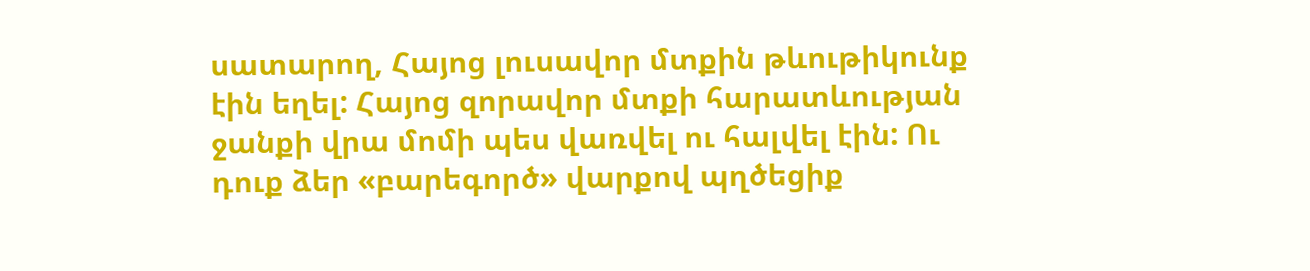սատարող, Հայոց լուսավոր մտքին թևութիկունք էին եղել: Հայոց զորավոր մտքի հարատևության ջանքի վրա մոմի պես վառվել ու հալվել էին: Ու դուք ձեր «բարեգործ» վարքով պղծեցիք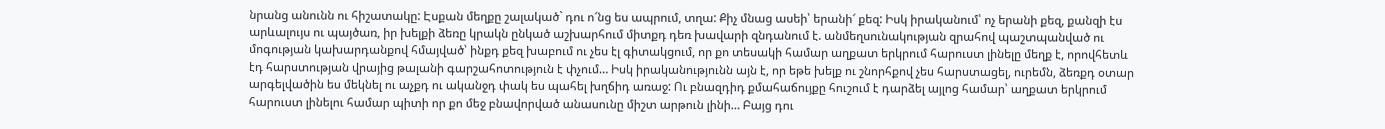նրանց անունն ու հիշատակը: Էսքան մեղքը շալակած` դու ո՜նց ես ապրում, տղա: Քիչ մնաց ասեի՝ երանի՜ քեզ: Իսկ իրականում՝ ոչ երանի քեզ, քանզի էս  արևալույս ու պայծառ, իր խելքի ձեռը կրակն ընկած աշխարհում միտքդ դեռ խավարի զնդանում է. անմեղսունակության զրահով պաշտպանված ու մոգության կախարդանքով հմայված՝ ինքդ քեզ խաբում ու չես էլ գիտակցում, որ քո տեսակի համար աղքատ երկրում հարուստ լինելը մեղք է, որովհետև էդ հարստության վրայից թալանի գարշահոտություն է փչում… Իսկ իրականությունն այն է, որ եթե խելք ու շնորհքով չես հարստացել, ուրեմն, ձեռքդ օտար արգելվածին ես մեկնել ու աչքդ ու ականջդ փակ ես պահել խղճիդ առաջ: Ու բնազդիդ քմահաճույքը հուշում է դարձել այլոց համար՝ աղքատ երկրում հարուստ լինելու համար պիտի որ քո մեջ բնավորված անասունը միշտ արթուն լինի… Բայց դու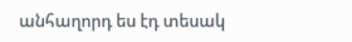անհաղորդ ես էդ տեսակ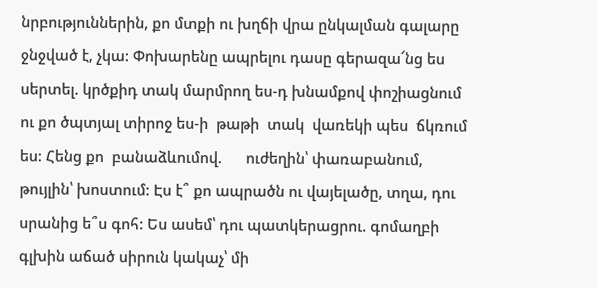նրբություններին, քո մտքի ու խղճի վրա ընկալման գալարը ջնջված է, չկա: Փոխարենը ապրելու դասը գերազա՜նց ես սերտել. կրծքիդ տակ մարմրող ես-դ խնամքով փոշիացնում ու քո ծպտյալ տիրոջ ես-ի  թաթի  տակ  վառեկի պես  ճկռում ես: Հենց քո  բանաձևումով.      ուժեղին՝ փառաբանում, թույլին՝ խոստում: Էս է՞ քո ապրածն ու վայելածը, տղա, դու սրանից ե՞ս գոհ: Ես ասեմ՝ դու պատկերացրու. գոմաղբի գլխին աճած սիրուն կակաչ՝ մի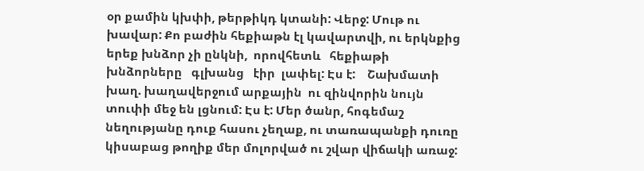օր քամին կխփի, թերթիկդ կտանի: Վերջ: Մութ ու խավար: Քո բաժին հեքիաթն էլ կավարտվի, ու երկնքից երեք խնձոր չի ընկնի,  որովհետև   հեքիաթի   խնձորները   գլխանց   էիր  լափել: Էս է:    Շախմատի խաղ. խաղավերջում արքային  ու զինվորին նույն տուփի մեջ են լցնում: Էս է: Մեր ծանր, հոգեմաշ նեղությանը դուք հասու չեղաք, ու տառապանքի դուռը կիսաբաց թողիք մեր մոլորված ու շվար վիճակի առաջ: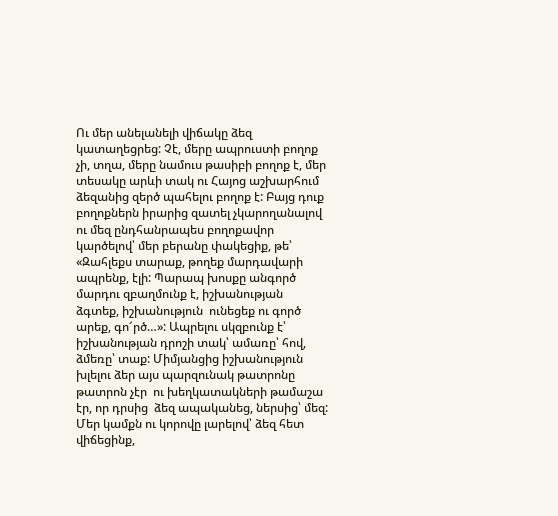Ու մեր անելանելի վիճակը ձեզ կատաղեցրեց: Չէ, մերը ապրուստի բողոք չի, տղա, մերը նամուս թասիբի բողոք է, մեր տեսակը արևի տակ ու Հայոց աշխարհում ձեզանից զերծ պահելու բողոք է: Բայց դուք բողոքներն իրարից զատել չկարողանալով ու մեզ ընդհանրապես բողոքավոր կարծելով՝ մեր բերանը փակեցիք, թե՝ «Զահլեքս տարաք, թողեք մարդավարի ապրենք, էլի: Պարապ խոսքը անգործ մարդու զբաղմունք է, իշխանության ձգտեք, իշխանություն  ունեցեք ու գործ արեք, գո՜րծ…»: Ապրելու սկզբունք է՝ իշխանության դրոշի տակ՝ ամառը՝ հով, ձմեռը՝ տաք: Միմյանցից իշխանություն խլելու ձեր այս պարզունակ թատրոնը թատրոն չէր  ու խեղկատակների թամաշա էր, որ դրսից  ձեզ ապականեց, ներսից՝ մեզ: Մեր կամքն ու կորովը լարելով՝ ձեզ հետ վիճեցինք,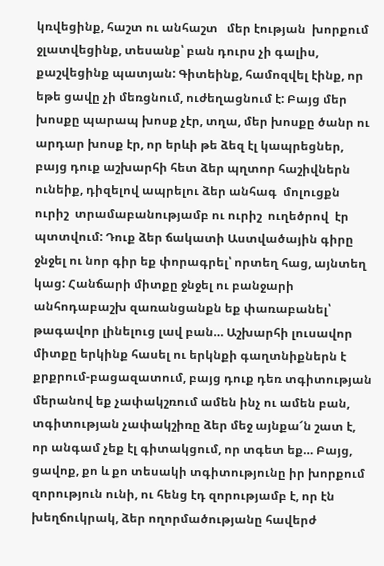կռվեցինք, հաշտ ու անհաշտ   մեր էության  խորքում ջլատվեցինք, տեսանք՝ բան դուրս չի գալիս, քաշվեցինք պատյան: Գիտեինք, համոզվել էինք, որ եթե ցավը չի մեռցնում, ուժեղացնում է: Բայց մեր խոսքը պարապ խոսք չէր, տղա, մեր խոսքը ծանր ու արդար խոսք էր, որ երևի թե ձեզ էլ կապրեցներ, բայց դուք աշխարհի հետ ձեր պղտոր հաշիվներն ունեիք, դիզելով ապրելու ձեր անհագ  մոլուցքն  ուրիշ  տրամաբանությամբ ու ուրիշ  ուղեծրով  էր պտտվում: Դուք ձեր ճակատի Աստվածային գիրը ջնջել ու նոր գիր եք փորագրել՝ որտեղ հաց, այնտեղ կաց: Հանճարի միտքը ջնջել ու բանջարի անհոդաբաշխ զառանցանքն եք փառաբանել՝ թագավոր լինելուց լավ բան… Աշխարհի լուսավոր միտքը երկինք հասել ու երկնքի գաղտնիքներն է քրքրում-բացազատում, բայց դուք դեռ տգիտության մերանով եք չափակշռում ամեն ինչ ու ամեն բան, տգիտության չափակշիռը ձեր մեջ այնքա՜ն շատ է, որ անգամ չեք էլ գիտակցում, որ տգետ եք… Բայց, ցավոք, քո և քո տեսակի տգիտությունը իր խորքում զորություն ունի, ու հենց էդ զորությամբ է, որ էն խեղճուկրակ, ձեր ողորմածությանը հավերժ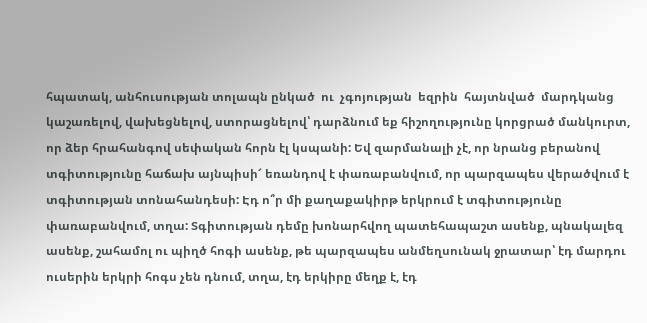հպատակ, անհուսության տոլապն ընկած  ու  չգոյության  եզրին  հայտնված  մարդկանց կաշառելով, վախեցնելով, ստորացնելով՝ դարձնում եք հիշողությունը կորցրած մանկուրտ, որ ձեր հրահանգով սեփական հորն էլ կսպանի: Եվ զարմանալի չէ, որ նրանց բերանով տգիտությունը հաճախ այնպիսի՜ եռանդով է փառաբանվում, որ պարզապես վերածվում է  տգիտության տոնահանդեսի: Էդ ո՞ր մի քաղաքակիրթ երկրում է տգիտությունը փառաբանվում, տղա: Տգիտության դեմը խոնարհվող պատեհապաշտ ասենք, պնակալեզ ասենք, շահամոլ ու պիղծ հոգի ասենք, թե պարզապես անմեղսունակ ջրատար՝ էդ մարդու ուսերին երկրի հոգս չեն դնում, տղա, էդ երկիրը մեղք է, էդ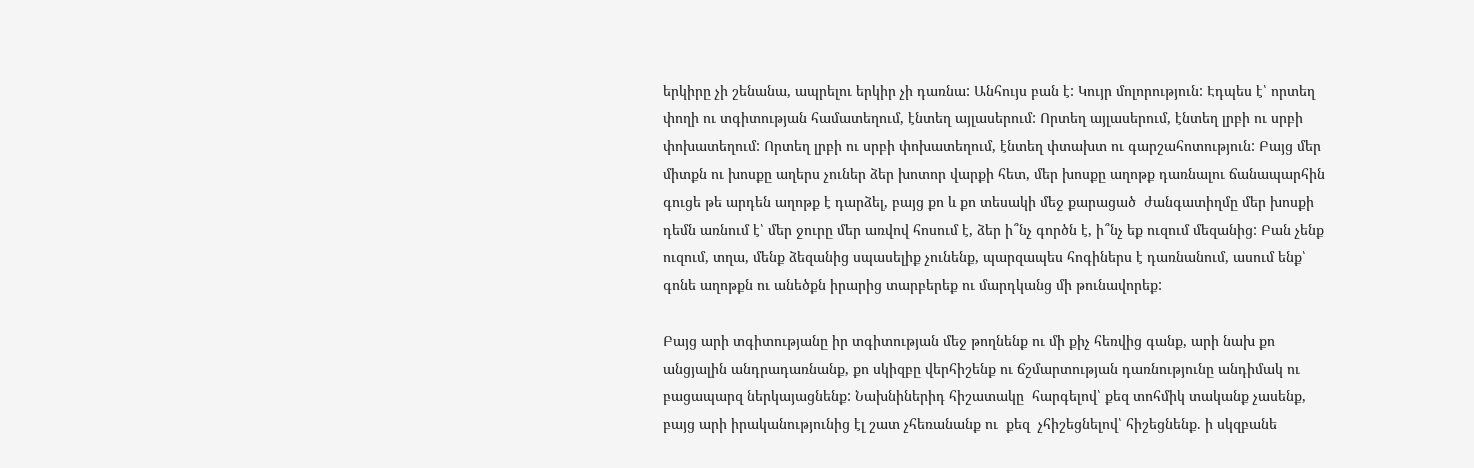երկիրը չի շենանա, ապրելու երկիր չի դառնա: Անհույս բան է: Կույր մոլորություն: Էդպես է՝ որտեղ փողի ու տգիտության համատեղում, էնտեղ այլասերում: Որտեղ այլասերում, էնտեղ լրբի ու սրբի փոխատեղում: Որտեղ լրբի ու սրբի փոխատեղում, էնտեղ փտախտ ու գարշահոտություն: Բայց մեր միտքն ու խոսքը աղերս չուներ ձեր խոտոր վարքի հետ, մեր խոսքը աղոթք դառնալու ճանապարհին գուցե թե արդեն աղոթք է դարձել, բայց քո և քո տեսակի մեջ քարացած  ժանգատիղմը մեր խոսքի դեմն առնում է՝ մեր ջուրը մեր առվով հոսում է, ձեր ի՞նչ գործն է, ի՞նչ եք ուզում մեզանից: Բան չենք ուզում, տղա, մենք ձեզանից սպասելիք չունենք, պարզապես հոգիներս է դառնանում, ասում ենք՝ գոնե աղոթքն ու անեծքն իրարից տարբերեք ու մարդկանց մի թունավորեք:

Բայց արի տգիտությանը իր տգիտության մեջ թողնենք ու մի քիչ հեռվից գանք, արի նախ քո անցյալին անդրադառնանք, քո սկիզբը վերհիշենք ու ճշմարտության դառնությունը անդիմակ ու բացապարզ ներկայացնենք: Նախնիներիդ հիշատակը  հարգելով՝ քեզ տոհմիկ տականք չասենք, բայց արի իրականությունից էլ շատ չհեռանանք ու  քեզ  չհիշեցնելով՝ հիշեցնենք. ի սկզբանե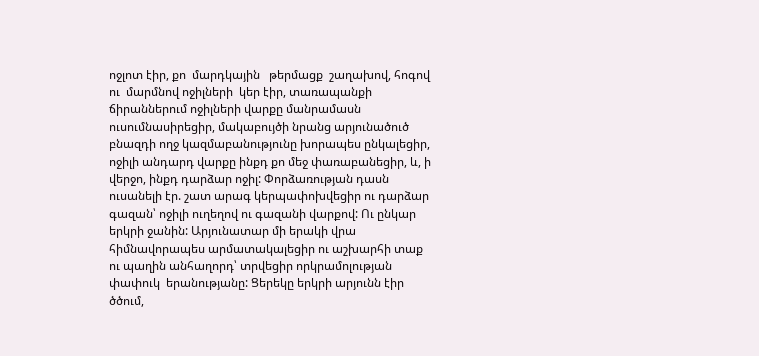ոջլոտ էիր, քո  մարդկային   թերմացք  շաղախով, հոգով ու  մարմնով ոջիլների  կեր էիր, տառապանքի ճիրաններում ոջիլների վարքը մանրամասն ուսումնասիրեցիր, մակաբույծի նրանց արյունածուծ բնազդի ողջ կազմաբանությունը խորապես ընկալեցիր, ոջիլի անդարդ վարքը ինքդ քո մեջ փառաբանեցիր, և, ի վերջո, ինքդ դարձար ոջիլ: Փորձառության դասն ուսանելի էր. շատ արագ կերպափոխվեցիր ու դարձար գազան՝ ոջիլի ուղեղով ու գազանի վարքով: Ու ընկար երկրի ջանին: Արյունատար մի երակի վրա հիմնավորապես արմատակալեցիր ու աշխարհի տաք ու պաղին անհաղորդ՝ տրվեցիր որկրամոլության փափուկ  երանությանը: Ցերեկը երկրի արյունն էիր ծծում,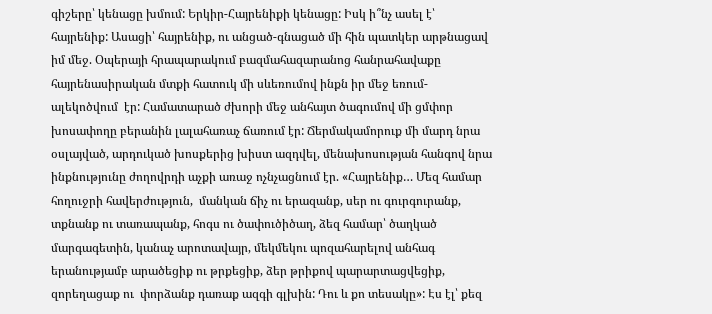գիշերը՝ կենացը խմում: Երկիր-Հայրենիքի կենացը: Իսկ ի՞նչ ասել է՝ հայրենիք: Ասացի՝ հայրենիք, ու անցած-գնացած մի հին պատկեր արթնացավ իմ մեջ. Օպերայի հրապարակում բազմահազարանոց հանրահավաքը հայրենասիրական մտքի հատուկ մի սևեռումով ինքն իր մեջ եռում-ալեկոծվում  էր: Համատարած ժխորի մեջ անհայտ ծագումով մի ցմփոր խոսափողը բերանին լալահառաչ ճառում էր: Ճերմակամորուք մի մարդ նրա օսլայված, արդուկած խոսքերից խիստ ազդվել, մենախոսության հանգով նրա ինքնությունը ժողովրդի աչքի առաջ ոչնչացնում էր. «Հայրենիք… Մեզ համար հողուջրի հավերժություն,  մանկան ճիչ ու երազանք, սեր ու գուրգուրանք, տքնանք ու տառապանք, հոգս ու ծափուծիծաղ, ձեզ համար՝ ծաղկած մարգագետին, կանաչ արոտավայր, մեկմեկու պոզահարելով անհագ երանությամբ արածեցիք ու թրքեցիք, ձեր թրիքով պարարտացվեցիք, զորեղացաք ու  փորձանք դառաք ազգի գլխին: Դու և քո տեսակը»: Էս էլ՝ քեզ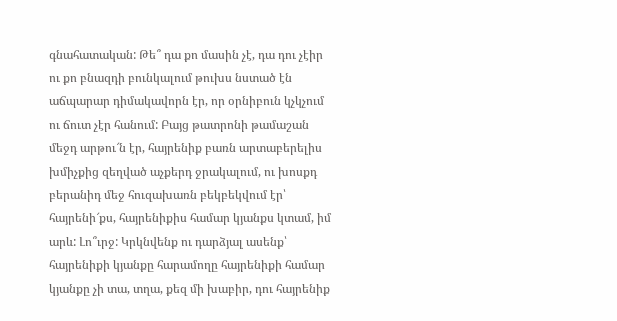գնահատական: Թե՞ դա քո մասին չէ, դա դու չէիր ու քո բնազդի բունկալում թուխս նստած էն աճպարար դիմակավորն էր, որ օրնիբուն կչկչում ու ճուտ չէր հանում: Բայց թատրոնի թամաշան մեջդ արթու՜ն էր, հայրենիք բառն արտաբերելիս խմիչքից զեղված աչքերդ ջրակալում, ու խոսքդ բերանիդ մեջ հուզախառն բեկբեկվում էր՝ հայրենի՜քս, հայրենիքիս համար կյանքս կտամ, իմ արև: Լո՞ւրջ: Կրկնվենք ու դարձյալ ասենք՝ հայրենիքի կյանքը հարամողը հայրենիքի համար կյանքը չի տա, տղա, քեզ մի խաբիր, դու հայրենիք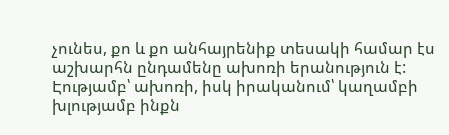չունես, քո և քո անհայրենիք տեսակի համար էս աշխարհն ընդամենը ախոռի երանություն է: Էությամբ՝ ախոռի, իսկ իրականում՝ կաղամբի խլությամբ ինքն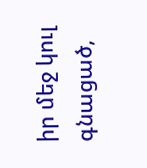իր մեջ կուլ գնացած,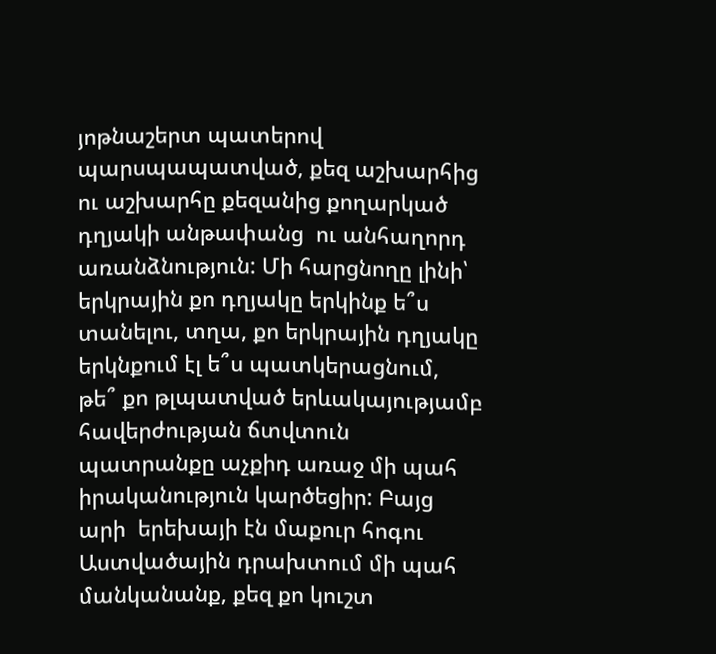յոթնաշերտ պատերով պարսպապատված, քեզ աշխարհից ու աշխարհը քեզանից քողարկած դղյակի անթափանց  ու անհաղորդ առանձնություն: Մի հարցնողը լինի՝ երկրային քո դղյակը երկինք ե՞ս տանելու, տղա, քո երկրային դղյակը երկնքում էլ ե՞ս պատկերացնում, թե՞ քո թլպատված երևակայությամբ հավերժության ճտվտուն պատրանքը աչքիդ առաջ մի պահ իրականություն կարծեցիր: Բայց արի  երեխայի էն մաքուր հոգու Աստվածային դրախտում մի պահ մանկանանք, քեզ քո կուշտ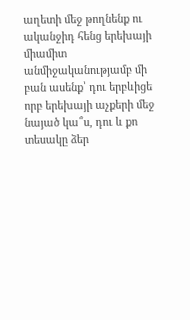աղետի մեջ թողնենք ու ականջիդ հենց երեխայի միամիտ անմիջականությամբ մի բան ասենք՝ դու երբևիցե որբ երեխայի աչքերի մեջ նայած կա՞ս, դու և քո տեսակը ձեր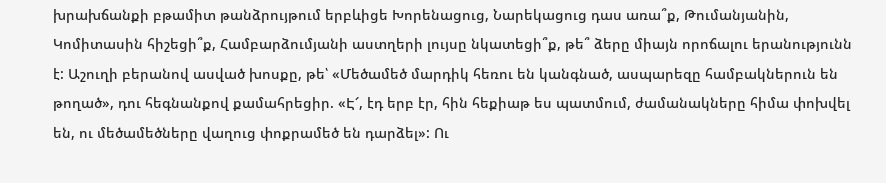խրախճանքի բթամիտ թանձրույթում երբևիցե Խորենացուց, Նարեկացուց դաս առա՞ք, Թումանյանին, Կոմիտասին հիշեցի՞ք, Համբարձումյանի աստղերի լույսը նկատեցի՞ք, թե՞ ձերը միայն որոճալու երանությունն է: Աշուղի բերանով ասված խոսքը, թե՝ «Մեծամեծ մարդիկ հեռու են կանգնած, ասպարեզը համբակներուն են թողած», դու հեգնանքով քամահրեցիր. «Է՜, էդ երբ էր, հին հեքիաթ ես պատմում, ժամանակները հիմա փոխվել են, ու մեծամեծները վաղուց փոքրամեծ են դարձել»: Ու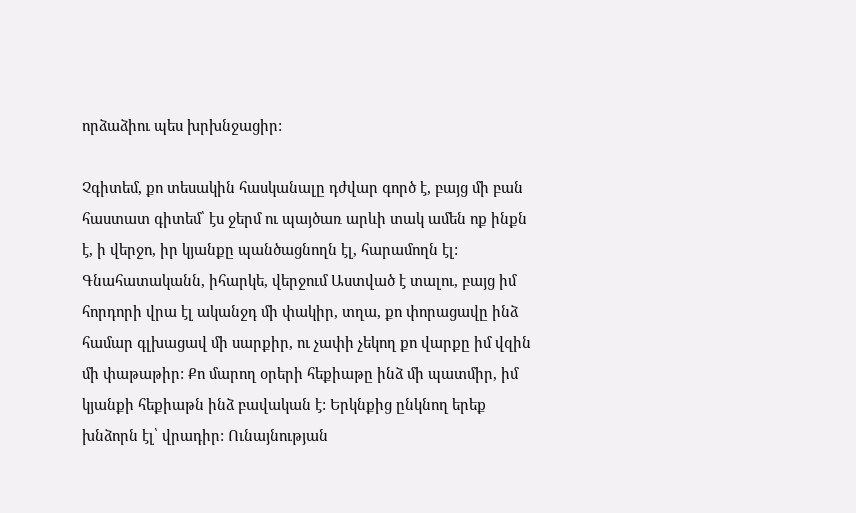որձաձիու պես խրխնջացիր:

Չգիտեմ, քո տեսակին հասկանալը դժվար գործ է, բայց մի բան հաստատ գիտեմ՝ էս ջերմ ու պայծառ արևի տակ ամեն ոք ինքն է, ի վերջո, իր կյանքը պանծացնողն էլ, հարամողն էլ: Գնահատականն, իհարկե, վերջում Աստված է տալու, բայց իմ հորդորի վրա էլ ականջդ մի փակիր, տղա, քո փորացավը ինձ համար գլխացավ մի սարքիր, ու չափի չեկող քո վարքը իմ վզին մի փաթաթիր: Քո մարող օրերի հեքիաթը ինձ մի պատմիր, իմ կյանքի հեքիաթն ինձ բավական է: Երկնքից ընկնող երեք խնձորն էլ՝ վրադիր: Ունայնության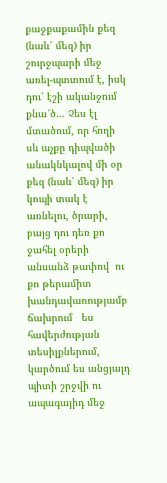քաջքաքամին քեզ (նաև՝ մեզ) իր շուրջպարի մեջ առել-պտտում է, իսկ դու՝ էշի ականջում քնա՜ծ… Չես էլ մտածում, որ հողի սև աչքը դիպվածի անակնկալով մի օր  քեզ (նաև՝ մեզ) իր կոպի տակ է առնելու, ծրարի, բայց դու դեռ քո ջահել օրերի անսանձ թափով  ու քո թերամիտ   խանդավառությամբ   ճախրում   ես   հավերժության տեսիլքներում, կարծում ես անցյալդ պիտի շրջվի ու ապագայիդ մեջ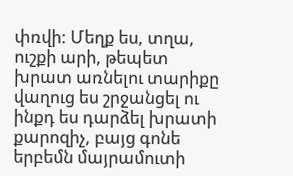փռվի: Մեղք ես, տղա, ուշքի արի, թեպետ խրատ առնելու տարիքը վաղուց ես շրջանցել ու ինքդ ես դարձել խրատի քարոզիչ, բայց գոնե երբեմն մայրամուտի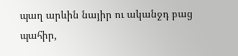պաղ արևին նայիր ու ականջդ բաց պահիր,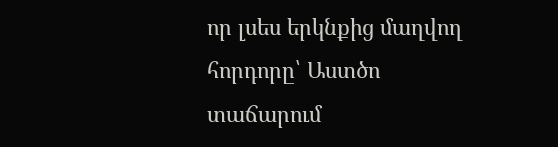որ լսես երկնքից մաղվող հորդորը՝ Աստծո տաճարում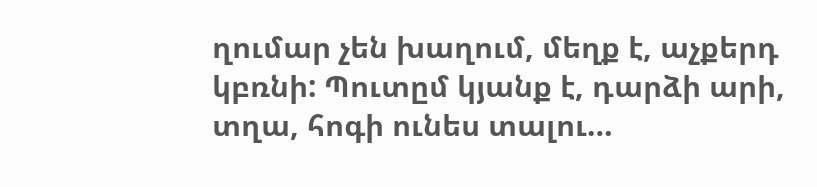ղումար չեն խաղում, մեղք է, աչքերդ կբռնի: Պուտըմ կյանք է, դարձի արի, տղա, հոգի ունես տալու…